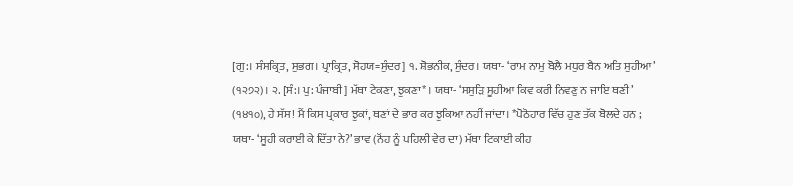[ਗੁ:। ਸੰਸਕ੍ਰਿਤ, ਸੁਭਗ। ਪ੍ਰਾਕ੍ਰਿਤ, ਸੋਹਯ=ਸੁੰਦਰ] ੧. ਸ਼ੋਭਨੀਕ, ਸੁੰਦਰ। ਯਥਾ- ‘ਰਾਮ ਨਾਮੁ ਬੋਲੈ ਮਧੁਰ ਬੈਨ ਅਤਿ ਸੁਹੀਆ’ (੧੨੭੨)। ੨. [ਸੰ:। ਪੁ: ਪੰਜਾਬੀ] ਮੱਥਾ ਟੇਕਣਾ, ਝੁਕਣਾ* । ਯਥਾ- ‘ਸਸੁੜਿ ਸੂਹੀਆ ਕਿਵ ਕਰੀ ਨਿਵਣੁ ਨ ਜਾਇ ਥਣੀ’ (੧੪੧੦), ਹੇ ਸੱਸ! ਮੈਂ ਕਿਸ ਪ੍ਰਕਾਰ ਝੁਕਾਂ, ਥਣਾਂ ਦੇ ਭਾਰ ਕਰ ਝੁਕਿਆ ਨਹੀਂ ਜਾਂਦਾ। *ਪੋਠੋਹਾਰ ਵਿੱਚ ਹੁਣ ਤੱਕ ਬੋਲਦੇ ਹਨ ; ਯਥਾ- ‘ਸੂਹੀ ਕਰਾਈ ਕੇ ਦਿੱਤਾ ਨੇ?’ ਭਾਵ (ਨੋਂਹ ਨੂੰ ਪਹਿਲੀ ਵੇਰ ਦਾ) ਮੱਥਾ ਟਿਕਾਈ ਕੀਹ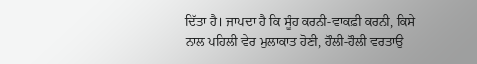ਦਿੱਤਾ ਹੈ। ਜਾਪਦਾ ਹੈ ਕਿ ਸੂੰਹ ਕਰਨੀ-ਵਾਕਫ਼ੀ ਕਰਨੀ, ਕਿਸੇ ਨਾਲ ਪਹਿਲੀ ਵੇਰ ਮੁਲਾਕਾਤ ਹੋਣੀ, ਹੌਲੀ-ਹੌਲੀ ਵਰਤਾਉ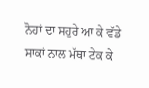ਨੋਹਾਂ ਦਾ ਸਹੁਰੇ ਆ ਕੇ ਵੱਡੇ ਸਾਕਾਂ ਨਾਲ ਮੱਥਾ ਟੇਕ ਕੇ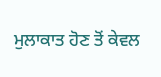ਮੁਲਾਕਾਤ ਹੋਣ ਤੋਂ ਕੇਵਲ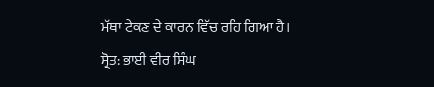ਮੱਥਾ ਟੇਕਣ ਦੇ ਕਾਰਨ ਵਿੱਚ ਰਹਿ ਗਿਆ ਹੈ।
ਸ੍ਰੋਤ: ਭਾਈ ਵੀਰ ਸਿੰਘ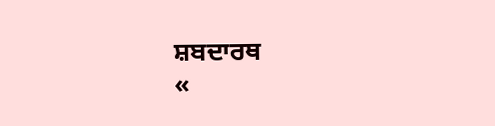ਸ਼ਬਦਾਰਥ
«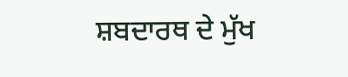ਸ਼ਬਦਾਰਥ ਦੇ ਮੁੱਖ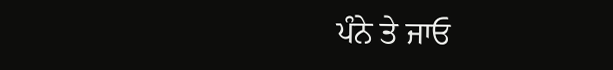ਪੰਨੇ ਤੇ ਜਾਓ